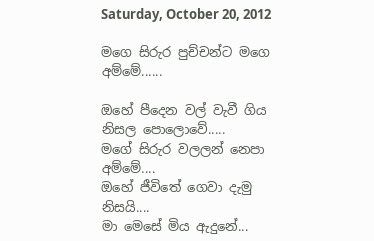Saturday, October 20, 2012

මගෙ සිරුර පුච්චන්ට මගෙ අම්මේ......

ඔහේ පීදෙන වල් වැවී ගිය නිසල පොලොවේ.....
මගේ සිරුර වලලන් නෙපා අම්මේ....
ඔහේ ජීවිතේ ගෙවා දැමු නිසයි....
මා මෙසේ මිය ඇදුනේ...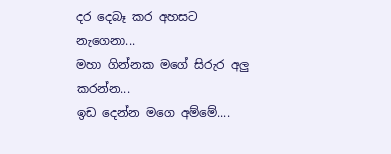දර දෙබෑ කර අහසට නැගෙනා...
මහා ගින්නක මගේ සිරුර අලු කරන්න...
ඉඩ දෙන්න මගෙ අම්මේ....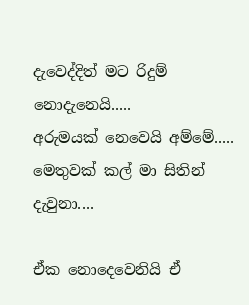දැවෙද්දිත් මට රිදුම් නොදැනෙයි.....
අරුමයක් නෙවෙයි අම්මේ.....
මෙතුවක් කල් මා සිතින් දැවුනා....

ඒක නොදෙවෙනියි ඒ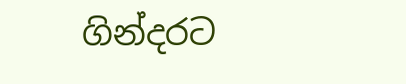ගින්දරට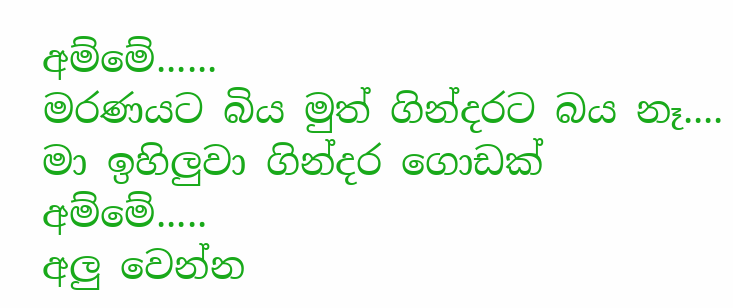අම්මේ......
මරණයට බිය මුත් ගින්දරට බය නෑ....
මා ඉහිලුවා ගින්දර ගොඩක් අම්මේ.....
අලු වෙන්න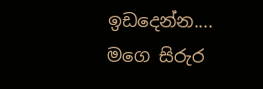ඉඩදෙන්න....
මගෙ සිරුර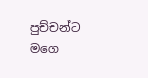පුච්චන්ට මගෙ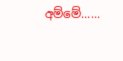අම්මේ......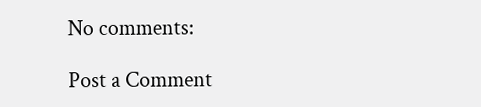No comments:

Post a Comment